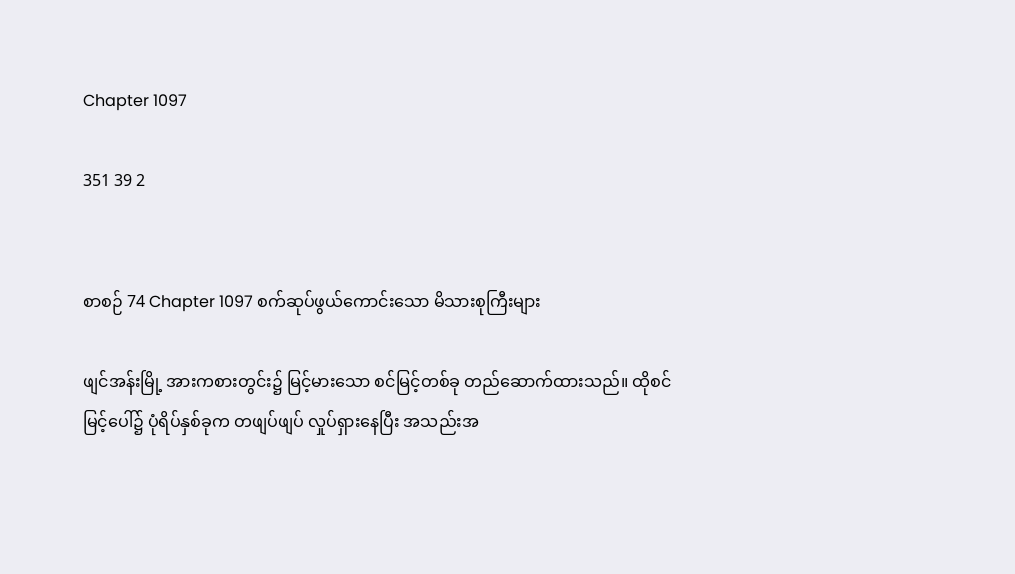Chapter 1097

351 39 2


စာစဉ် 74 Chapter 1097 စက်ဆုပ်ဖွယ်ကောင်းသော မိသားစုကြီးများ

ဖျင်အန်းမြို့ အားကစားတွင်း၌ မြင့်မားသော စင်မြင့်တစ်ခု တည်ဆောက်ထားသည်။ ထိုစင်မြင့်ပေါ်၌ ပုံရိပ်နှစ်ခုက တဖျပ်ဖျပ် လှုပ်ရှားနေပြီး အသည်းအ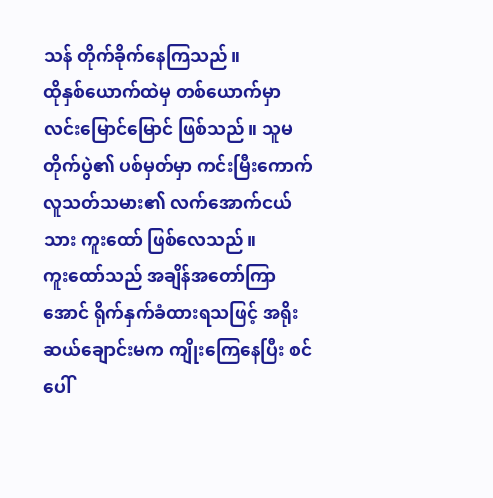သန် တိုက်ခိုက်နေကြသည်။
ထိုနှစ်ယောက်ထဲမှ တစ်ယောက်မှာ လင်းမြောင်မြောင် ဖြစ်သည်။ သူမတိုက်ပွဲ၏ ပစ်မှတ်မှာ ကင်းမြီးကောက် လူသတ်သမား၏ လက်အောက်ငယ်သား ကူးထော် ဖြစ်လေသည်။
ကူးထော်သည် အချိန်အတော်ကြာအောင် ရိုက်နှက်ခံထားရသဖြင့် အရိုးဆယ်ချောင်းမက ကျိုးကြေနေပြီး စင်ပေါ်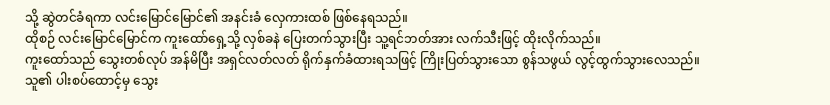သို့ ဆွဲတင်ခံရကာ လင်းမြောင်မြောင်၏ အနင်းခံ လှေကားထစ် ဖြစ်နေရသည်။
ထိုစဉ် လင်းမြောင်မြောင်က ကူးထော်ရှေ့သို့ လှစ်ခနဲ ပြေးတက်သွားပြီး သူ့ရင်ဘတ်အား လက်သီးဖြင့် ထိုးလိုက်သည်။
ကူးထော်သည် သွေးတစ်လုပ် အန်မိပြီး အရှင်လတ်လတ် ရိုက်နှက်ခံထားရသဖြင့် ကြိုးပြတ်သွားသော စွန်သဖွယ် လွင့်ထွက်သွားလေသည်။
သူ၏ ပါးစပ်ထောင့်မှ သွေး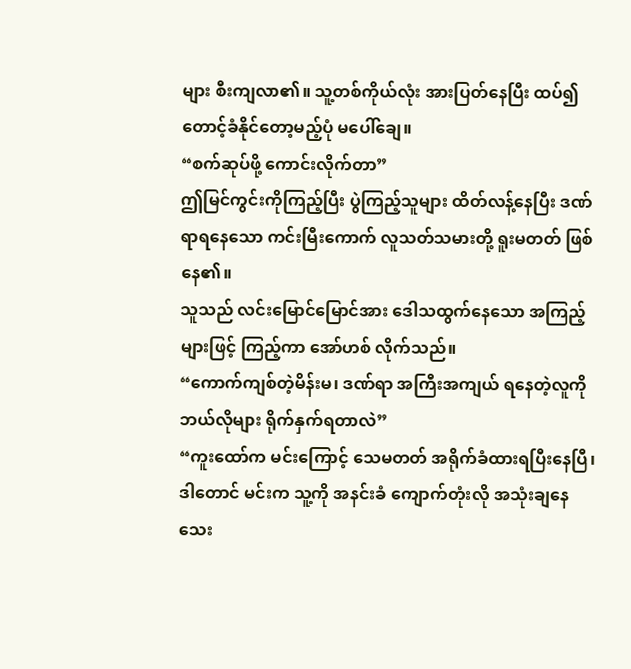များ စီးကျလာ၏။ သူ့တစ်ကိုယ်လုံး အားပြတ်နေပြီး ထပ်၍ တောင့်ခံနိုင်တော့မည့်ပုံ မပေါ်ချေ။
“စက်ဆုပ်ဖို့ ကောင်းလိုက်တာ”
ဤမြင်ကွင်းကိုကြည့်ပြီး ပွဲကြည့်သူများ ထိတ်လန့်နေပြီး ဒဏ်ရာရနေသော ကင်းမြီးကောက် လူသတ်သမားတို့ ရူးမတတ် ဖြစ်နေ၏။
သူသည် လင်းမြောင်မြောင်အား ဒေါသထွက်နေသော အကြည့်များဖြင့် ကြည့်ကာ အော်ဟစ် လိုက်သည်။
“ကောက်ကျစ်တဲ့မိန်းမ၊ ဒဏ်ရာ အကြီးအကျယ် ရနေတဲ့လူကို ဘယ်လိုများ ရိုက်နှက်ရတာလဲ”
“ကူးထော်က မင်းကြောင့် သေမတတ် အရိုက်ခံထားရပြီးနေပြီ၊ ဒါတောင် မင်းက သူ့ကို အနင်းခံ ကျောက်တုံးလို အသုံးချနေသေး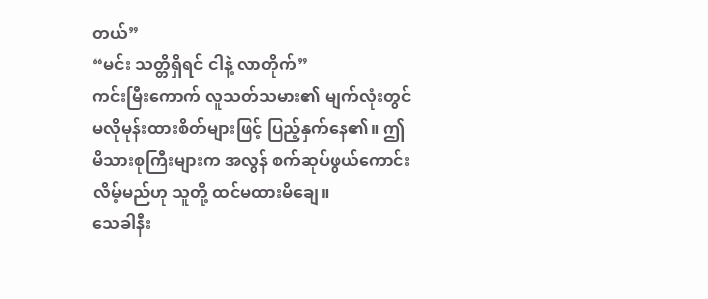တယ်”
“မင်း သတ္တိရှိရင် ငါနဲ့ လာတိုက်”
ကင်းမြီးကောက် လူသတ်သမား၏ မျက်လုံးတွင် မလိုမုန်းထားစိတ်များဖြင့် ပြည့်နှက်နေ၏။ ဤမိသားစုကြီးများက အလွန် စက်ဆုပ်ဖွယ်ကောင်းလိမ့်မည်ဟု သူတို့ ထင်မထားမိချေ။
သေခါနီး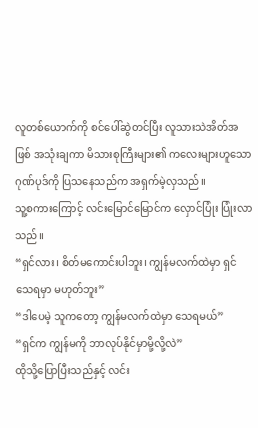လူတစ်ယောက်ကို စင်ပေါ်ဆွဲတင်ပြီး လူသားသဲအိတ်အဖြစ် အသုံးချကာ မိသားစုကြီးများ၏ ကလေးများဟူသော ဂုဏ်ပုဒ်ကို ပြသနေသည်က အရှက်မဲ့လှသည်။
သူ့စကားကြောင့် လင်းမြောင်မြောင်က လှောင်ပြုံး ပြုံးလာသည်။
“ရှင်လား၊ စိတ်မကောင်းပါဘူး၊ ကျွန်မလက်ထဲမှာ ရှင် သေရမှာ မဟုတ်ဘူး”
“ဒါပေမဲ့ သူကတော့ ကျွန်မလက်ထဲမှာ သေရမယ်”
“ရှင်က ကျွန်မကို ဘာလုပ်နိုင်မှာမို့လို့လဲ”
ထိုသို့ပြောပြီးသည်နှင့် လင်း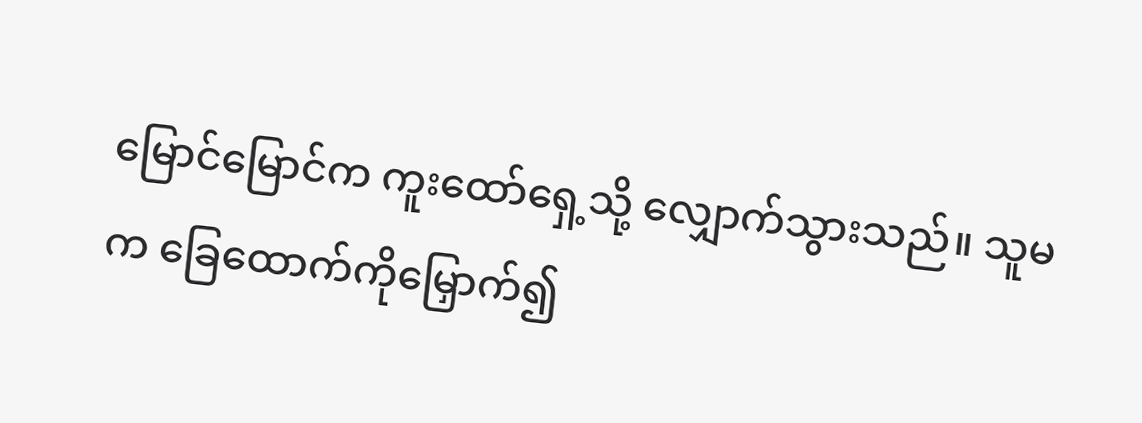မြောင်မြောင်က ကူးထော်ရှေ့သို့ လျှောက်သွားသည်။ သူမက ခြေထောက်ကိုမြှောက်၍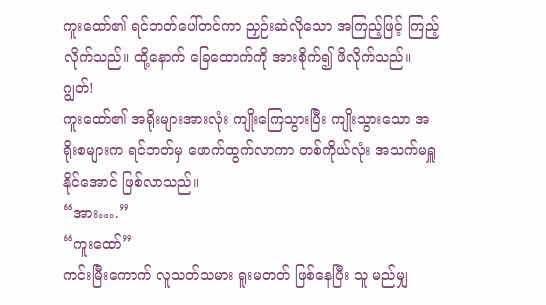ကူးထော်၏ ရင်ဘတ်ပေါ်တင်ကာ ညှဉ်းဆဲလိုသော အကြည့်ဖြင့် ကြည့်လိုက်သည်။ ထို့နောက် ခြေထောက်ကို အားစိုက်၍ ဖိလိုက်သည်။
ဂျွတ်!
ကူးထော်၏ အရိုးများအားလုံး ကျိုးကြေသွားပြီး ကျိုးသွားသော အရိုးစများက ရင်ဘတ်မှ ဖောက်ထွက်လာကာ တစ်ကိုယ်လုံး အသက်မရှူနိုင်အောင် ဖြစ်လာသည်။
“အား….”
“ကူးထော်”
ကင်းမြီးကောက် လူသတ်သမား ရူးမတတ် ဖြစ်နေပြီး သူ မည်မျှ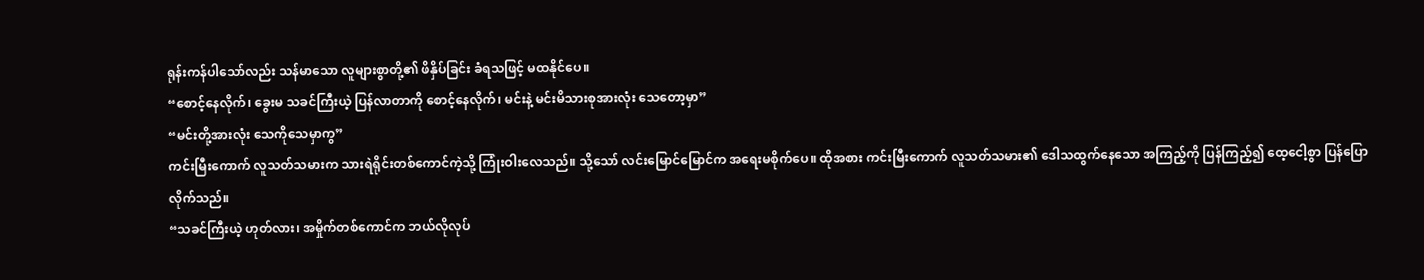ရုန်းကန်ပါသော်လည်း သန်မာသော လူများစွာတို့၏ ဖိနှိပ်ခြင်း ခံရသဖြင့် မထနိုင်ပေ။
“စောင့်နေလိုက်၊ ခွေးမ သခင်ကြီးယဲ့ ပြန်လာတာကို စောင့်နေလိုက်၊ မင်းနဲ့ မင်းမိသားစုအားလုံး သေတော့မှာ”
“မင်းတို့အားလုံး သေကိုသေမှာကွ”
ကင်းမြီးကောက် လူသတ်သမားက သားရဲရိုင်းတစ်ကောင်ကဲ့သို့ ကြုံးဝါးလေသည်။ သို့သော် လင်းမြောင်မြောင်က အရေးမစိုက်ပေ။ ထိုအစား ကင်းမြီးကောက် လူသတ်သမား၏ ဒေါသထွက်နေသော အကြည့်ကို ပြန်ကြည့်၍ ထေ့ငေါ့စွာ ပြန်ပြောလိုက်သည်။
“သခင်ကြီးယဲ့ ဟုတ်လား၊ အမှိုက်တစ်ကောင်က ဘယ်လိုလုပ်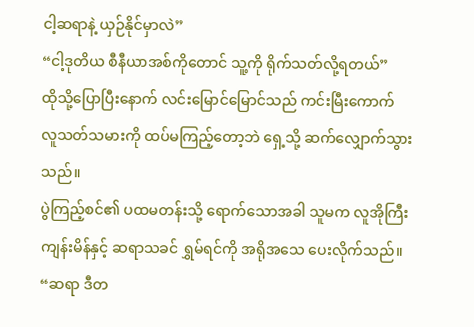ငါ့ဆရာနဲ့ ယှဉ်နိုင်မှာလဲ”
“ငါ့ဒုတိယ စီနီယာအစ်ကိုတောင် သူ့ကို ရိုက်သတ်လို့ရတယ်”
ထိုသို့ပြောပြီးနောက် လင်းမြောင်မြောင်သည် ကင်းမြီးကောက် လူသတ်သမားကို ထပ်မကြည့်တော့ဘဲ ရှေ့သို့ ဆက်လျှောက်သွားသည်။
ပွဲကြည့်စင်၏ ပထမတန်းသို့ ရောက်သောအခါ သူမက လူအိုကြီး ကျန်းမိန်နှင့် ဆရာသခင် ရွှမ်ရင်ကို အရိုအသေ ပေးလိုက်သည်။
“ဆရာ ဒီတ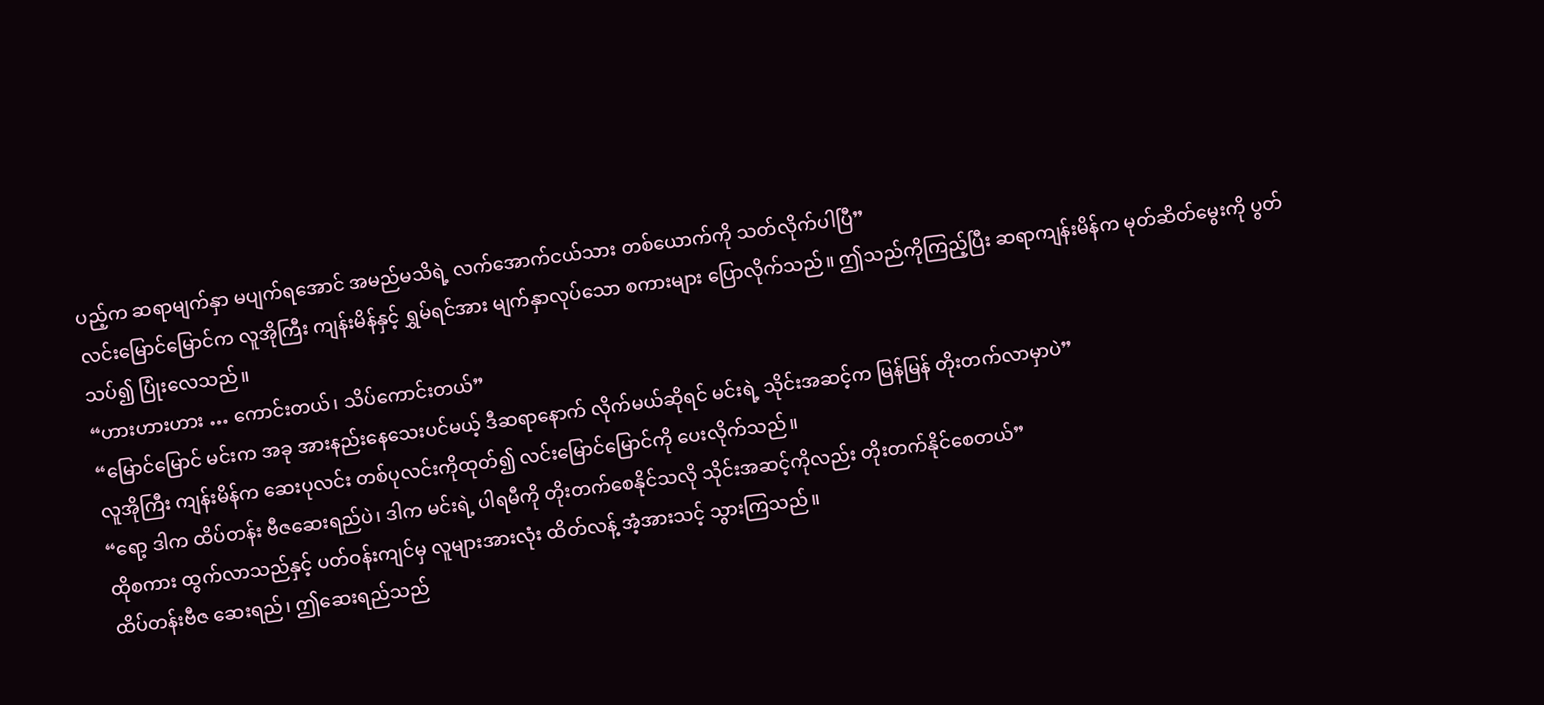ပည့်က ဆရာမျက်နှာ မပျက်ရအောင် အမည်မသိရဲ့ လက်အောက်ငယ်သား တစ်ယောက်ကို သတ်လိုက်ပါပြီ”
လင်းမြောင်မြောင်က လူအိုကြီး ကျန်းမိန်နှင့် ရွှမ်ရင်အား မျက်နှာလုပ်သော စကားများ ပြောလိုက်သည်။ ဤသည်ကိုကြည့်ပြီး ဆရာကျန်းမိန်က မုတ်ဆိတ်မွေးကို ပွတ်သပ်၍ ပြုံးလေသည်။
“ဟားဟားဟား … ကောင်းတယ်၊ သိပ်ကောင်းတယ်”
“မြောင်မြောင် မင်းက အခု အားနည်းနေသေးပင်မယ့် ဒီဆရာ‌နောက် လိုက်မယ်ဆိုရင် မင်းရဲ့ သိုင်းအဆင့်က မြန်မြန် တိုးတက်လာမှာပဲ”
လူအိုကြီး ကျန်းမိန်က ဆေးပုလင်း တစ်ပုလင်းကိုထုတ်၍ လင်းမြောင်မြောင်ကို ပေးလိုက်သည်။
“ရော့ ဒါက ထိပ်တန်း ဗီဇဆေးရည်ပဲ၊ ဒါက မင်းရဲ့ ပါရမီကို တိုးတက်စေနိုင်သလို သိုင်းအဆင့်ကိုလည်း တိုးတက်နိုင်စေတယ်”
ထိုစကား ထွက်လာသည်နှင့် ပတ်ဝန်းကျင်မှ လူများအားလုံး ထိတ်လန့် အံ့အားသင့် သွားကြသည်။
ထိပ်တန်းဗီဇ ဆေးရည်၊ ဤဆေးရည်သည်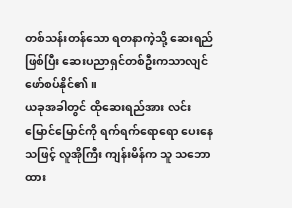တစ်သန်းတန်သော ရတနာကဲ့သို့ ဆေးရည်ဖြစ်ပြီး ဆေးပညာရှင်တစ်ဦးကသာလျင် ဖော်စပ်နိုင်၏။
ယခုအခါတွင် ထိုဆေးရည်အား လင်းမြောင်မြောင်ကို ရက်ရက်ရောရော ပေးနေသဖြင့် လူအိုကြီး ကျန်းမိန်က သူ သဘောထား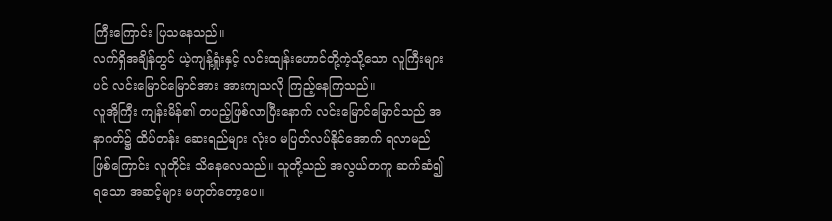ကြီးကြောင်း ပြသနေသည်။
လက်ရှိအချိန်တွင် ယဲ့ကျန့်ရှုံးနှင့် လင်းထျန်းဟောင်တို့ကဲ့သို့သော လူကြီးများပင် လင်းမြောင်မြောင်အား အားကျသလို ကြည့်နေကြသည်။
လူအိုကြီး ကျန်းမိန်၏ တပည့်ဖြစ်လာပြီးနောက် လင်းမြောင်မြောင်သည် အနာဂတ်၌ ထိပ်တန်း ဆေးရည်များ လုံးဝ မပြတ်လပ်နိုင်အောက် ရလာမည်ဖြစ်ကြောင်း လူတိုင်း သိနေလေသည်။ သူတို့သည် အလွယ်တကူ ဆက်ဆံ၍ရသော အဆင့်များ မဟုတ်တော့ပေ။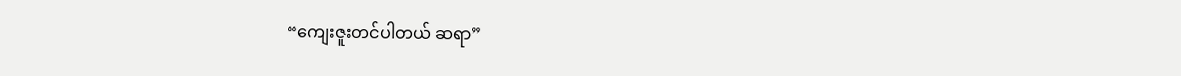“ကျေးဇူးတင်ပါတယ် ဆရာ”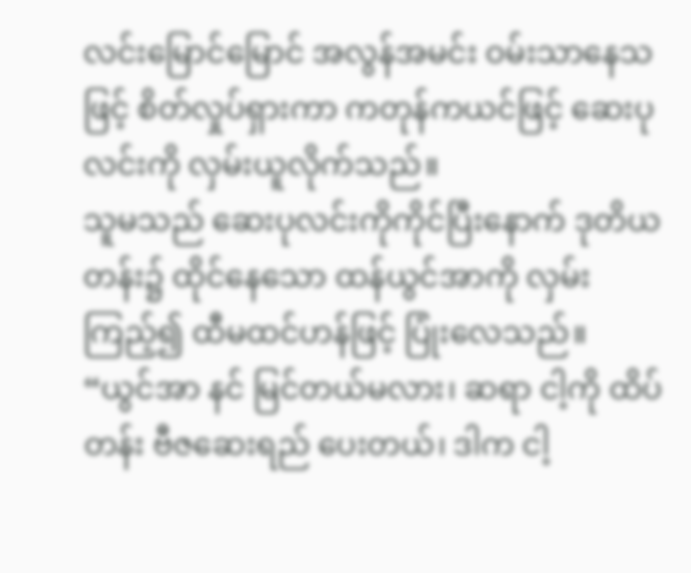လင်းမြောင်မြောင် အလွန်အမင်း ဝမ်းသာနေသဖြင့် စိတ်လှုပ်ရှားကာ ကတုန်ကယင်ဖြင့် ဆေးပုလင်းကို လှမ်းယူလိုက်သည်။
သူမသည် ဆေးပုလင်းကိုကိုင်ပြီးနောက် ဒုတိယတန်း၌ ထိုင်နေသော ထန်ယွင်အာကို လှမ်းကြည့်၍ ထီမထင်ဟန်ဖြင့် ပြုံးလေသည်။
“ယွင်အာ နင် မြင်တယ်မလား၊ ဆရာ ငါ့ကို ထိပ်တန်း ဗီဇဆေးရည် ပေးတယ်၊ ဒါက ငါ့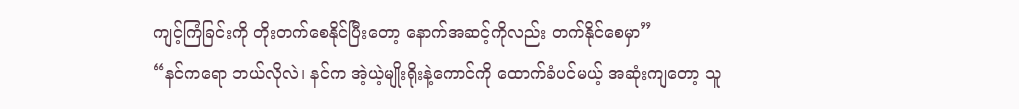ကျင့်ကြံခြင်းကို တိုးတက်စေနိုင်ပြီးတော့ နောက်အဆင့်ကိုလည်း တက်နိုင်စေမှာ”
“နင်ကရော ဘယ်လိုလဲ၊ နင်က အဲ့ယဲ့မျိုးရိုးနဲ့ကောင်ကို ထောက်ခံပင်မယ့် အဆုံးကျတော့ သူ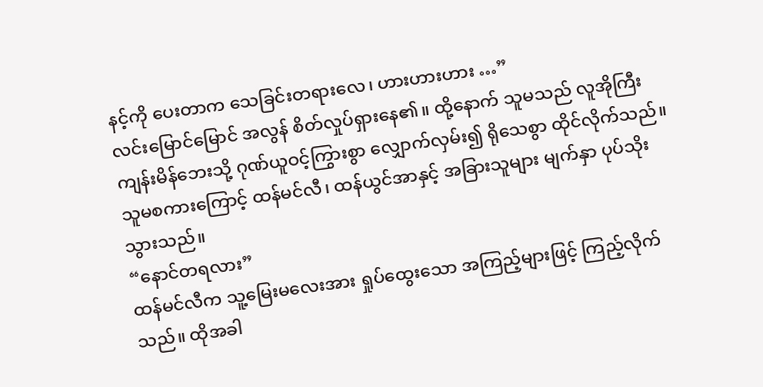နင့်ကို ပေးတာက သေခြင်းတရားလေ၊ ဟားဟားဟား …”
လင်းမြောင်မြောင် အလွန် စိတ်လှုပ်ရှားနေ၏။ ထို့နောက် သူမသည် လူအိုကြီး ကျန်းမိန်ဘေးသို့ ဂုဏ်ယူဝင့်ကြွားစွာ လျှောက်လှမ်း၍ ရိုသေစွာ ထိုင်လိုက်သည်။ သူမစကားကြောင့် ထန်မင်လီ၊ ထန်ယွင်အာနှင့် အခြားသူများ မျက်နှာ ပုပ်သိုးသွားသည်။
“နောင်တရလား”
ထန်မင်လီက သူ့မြေးမလေးအား ရှုပ်ထွေးသော အကြည့်များဖြင့် ကြည့်လိုက်သည်။ ထိုအခါ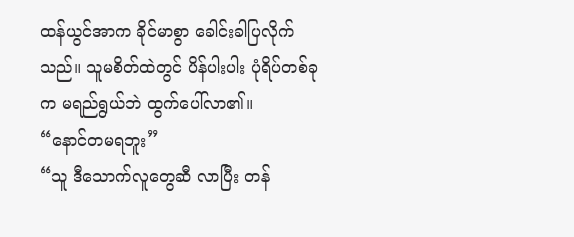ထန်ယွင်အာက ခိုင်မာစွာ ခေါင်းခါပြလိုက်သည်။ သူမစိတ်ထဲတွင် ပိန်ပါးပါး ပုံရိပ်တစ်ခုက မရည်ရွယ်ဘဲ ထွက်ပေါ်လာ၏။
“နောင်တမရဘူး”
“သူ ဒီသောက်လူတွေဆီ လာပြီး တန်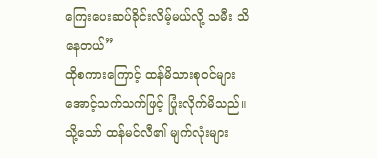ကြေးပေးဆပ်ခိုင်းလိမ့်မယ်လို့ သမီး သိနေတယ်”
ထိုစကားကြောင့် ထန်မိသားစုဝင်များ အောင့်သက်သက်ဖြင့် ပြုံးလိုက်မိသည်။ သို့သော် ထန်မင်လီ၏ မျက်လုံးများ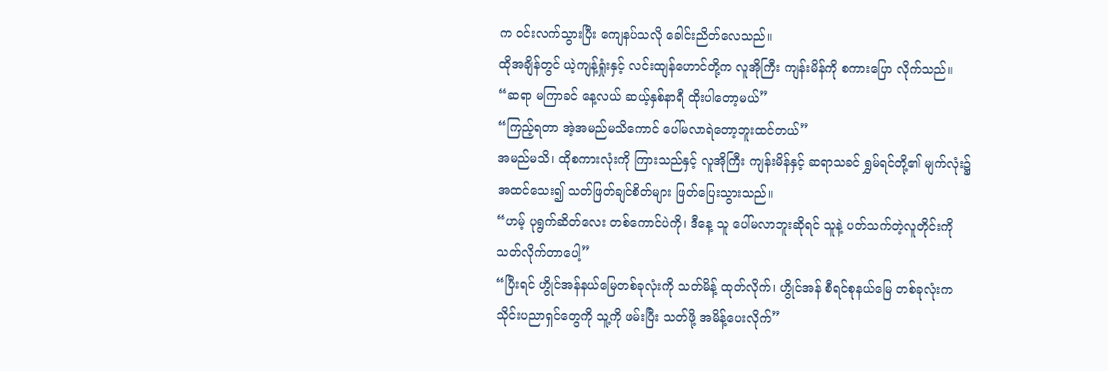က ဝင်းလက်သွားပြီး ကျေနပ်သလို ခေါင်းညိတ်လေသည်။
ထိုအချိန်တွင် ယဲ့ကျန့်ရှုံးနှင့် လင်းထျန်ဟောင်တို့က လူအိုကြီး ကျန်းမိန်ကို စကားပြော လိုက်သည်။
“ဆရာ မကြာခင် နေ့လယ် ဆယ့်နှစ်နာရီ ထိုးပါတော့မယ်”
“ကြည့်ရတာ အဲ့အမည်မသိကောင် ပေါ်မလာရဲတော့ဘူးထင်တယ်”
အမည်မသိ၊ ထိုစကားလုံးကို ကြားသည်နှင့် လူအိုကြီး ကျန်းမိန်နှင့် ဆရာသခင် ရွှမ်ရင်တို့၏ မျက်လုံး၌ အထင်သေး၍ သတ်ဖြတ်ချင်စိတ်များ ဖြတ်ပြေးသွားသည်။
“ဟမ့် ပုရွက်ဆိတ်လေး တစ်ကောင်ပဲကို၊ ဒီနေ့ သူ ပေါ်မလာဘူးဆိုရင် သူနဲ့ ပတ်သက်တဲ့လူတိုင်းကို သတ်လိုက်တာပေါ့”
“ပြီးရင် ဟွိုင်အန်နယ်မြေတစ်ခုလုံးကို သတ်မိန့် ထုတ်လိုက်၊ ဟွိုင်အန် စီရင်စုနယ်မြေ တစ်ခုလုံးက သိုင်းပညာရှင်တွေကို သူ့ကို ဖမ်းပြီး သတ်ဖို့ အမိန့်ပေးလိုက်”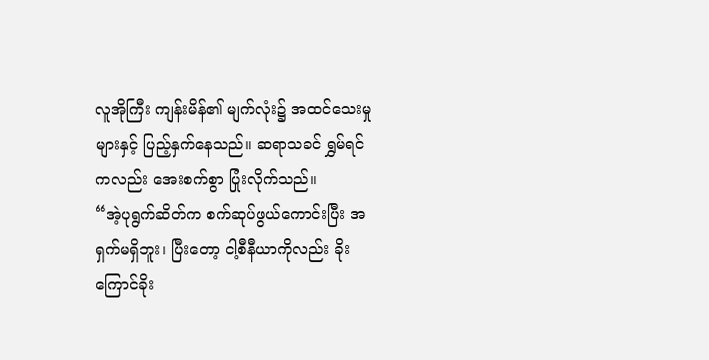လူအိုကြီး ကျန်းမိန်၏ မျက်လုံး၌ အထင်သေးမှုများနှင့် ပြည့်နှက်နေသည်။ ဆရာသခင် ရွှမ်ရင် ကလည်း အေးစက်စွာ ပြုံးလိုက်သည်။
“အဲ့ပုရွက်ဆိတ်က စက်ဆုပ်ဖွယ်ကောင်းပြီး အရှက်မရှိဘူး၊ ပြီးတော့ ငါ့စီနီယာကိုလည်း ခိုးကြောင်ခိုး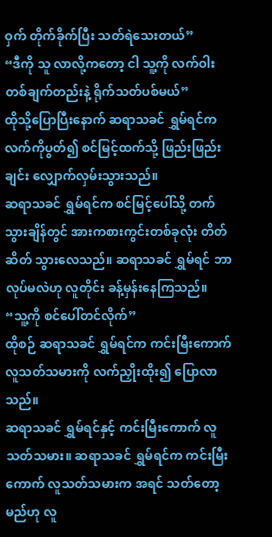ဝှက် တိုက်ခိုက်ပြီး သတ်ရဲသေးတယ်”
“ဒီကို သူ လာလို့ကတော့ ငါ သူ့ကို လက်ဝါးတစ်ချက်တည်းနဲ့ ရိုက်သတ်ပစ်မယ်”
ထိုသို့ပြောပြီးနောက် ဆရာသခင် ရွှမ်ရင်က လက်ကိုပွတ်၍ စင်မြင့်ထက်သို့ ဖြည်းဖြည်းချင်း လျှောက်လှမ်းသွားသည်။
ဆရာသခင် ရွှမ်ရင်က စင်မြင့်ပေါ်သို့ တက်သွားချိန်တွင် အားကစားကွင်းတစ်ခုလုံး တိတ်ဆိတ် သွားလေသည်။ ဆရာသခင် ရွှမ်ရင် ဘာလုပ်မလဲဟု လူတိုင်း ခန့်မှန်းနေကြသည်။
“သူ့ကို စင်ပေါ်တင်လိုက်”
ထိုစဉ် ဆရာသခင် ရွှမ်ရင်က ကင်းမြီးကောက် လူသတ်သမားကို လက်ညှိုးထိုး၍ ပြောလာသည်။
ဆရာသခင် ရွှမ်ရင်နှင့် ကင်းမြီးကောက် လူသတ်သမား။ ဆရာသခင် ရွှမ်ရင်က ကင်းမြီးကောက် လူသတ်သမားက အရင် သတ်တော့မည်ဟု လူ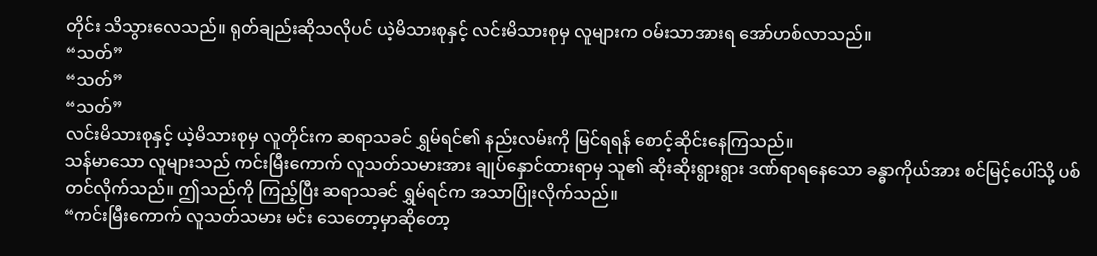တိုင်း သိသွားလေသည်။ ရုတ်ချည်းဆိုသလိုပင် ယဲ့မိသားစုနှင့် လင်းမိသားစုမှ လူများက ဝမ်းသာအားရ အော်ဟစ်လာသည်။
“သတ်”
“သတ်”
“သတ်”
လင်းမိသားစုနှင့် ယဲ့မိသားစုမှ လူတိုင်းက ဆရာသခင် ရွှမ်ရင်၏ နည်းလမ်းကို မြင်ရရန် စောင့်ဆိုင်းနေကြသည်။
သန်မာသော လူများသည် ကင်းမြီးကောက် လူသတ်သမားအား ချုပ်နှောင်ထားရာမှ သူ၏ ဆိုးဆိုးရွားရွား ဒဏ်ရာရနေသော ခန္ဓာကိုယ်အား စင်မြင့်ပေါ်သို့ ပစ်တင်လိုက်သည်။ ဤသည်ကို ကြည့်ပြီး ဆရာသခင် ရွှမ်ရင်က အသာပြုံးလိုက်သည်။
“ကင်းမြီးကောက် လူသတ်သမား မင်း သေတော့မှာဆိုတော့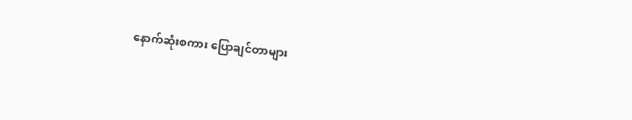နောက်ဆုံးစကား ပြောချင်တာများ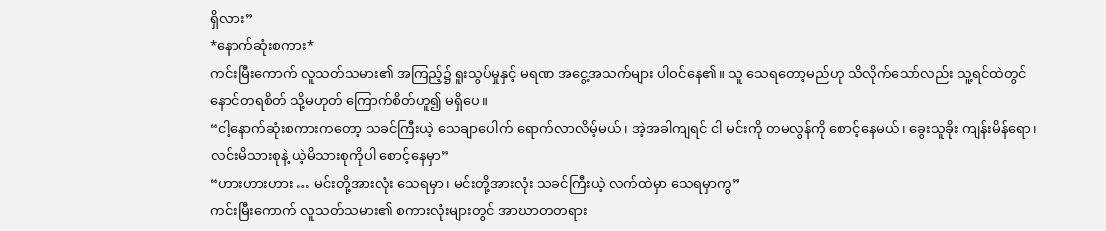ရှိလား”
*နောက်ဆုံးစကား*
ကင်းမြီးကောက် လူသတ်သမား၏ အကြည့်၌ ရူးသွပ်မှုနှင့် မရဏ အငွေ့အသက်များ ပါဝင်နေ၏။ သူ သေရတော့မည်ဟု သိလိုက်သော်လည်း သူ့ရင်ထဲတွင် နောင်တရစိတ် သို့မဟုတ် ကြောက်စိတ်ဟူ၍ မရှိပေ။
“ငါ့နောက်ဆုံးစကားကတော့ သခင်ကြီးယဲ့ သေချာပေါက် ရောက်လာလိမ့်မယ်၊ အဲ့အခါကျရင် ငါ မင်းကို တမလွန်ကို စောင့်နေမယ်၊ ခွေးသူခိုး ကျန်းမိန်ရော၊ လင်းမိသားစုနဲ့ ယဲ့မိသားစုကိုပါ စောင့်နေမှာ”
“ဟားဟားဟား … မင်းတို့အားလုံး သေရမှာ၊ မင်းတို့အားလုံး သခင်ကြီးယဲ့ လက်ထဲမှာ သေရမှာကွ”
ကင်းမြီးကောက် လူသတ်သမား၏ စကားလုံးများတွင် အာဃာတတရား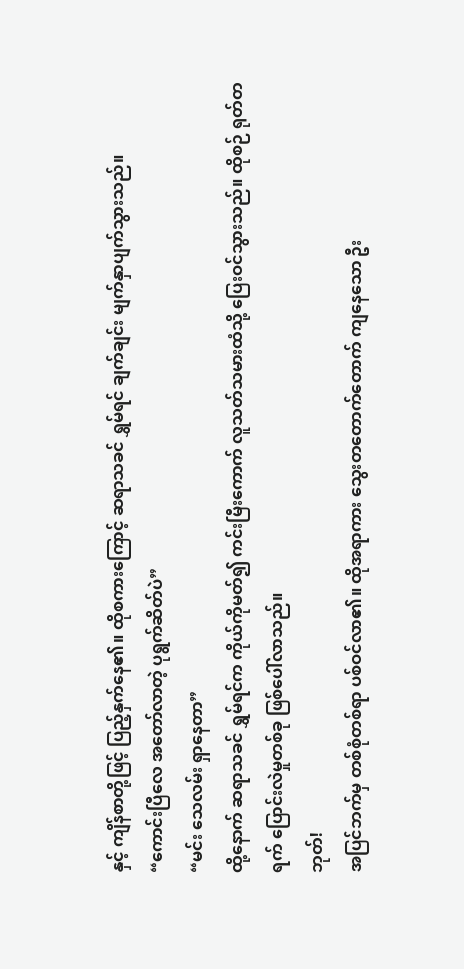နှင့် ကျိန်စာတို့ဖြင့် ပြည့်နှက်နေ၏။ ထိုစကားကြောင့် ဆရာသခင် ရွှမ်ရင် ချက်ချင်း မျက်နှာပျက်သွားသည်။
“ကောင်းပြီလေ အတော်လာတဲ့ ပုရွက်ဆိတ်ပဲ”
“မင်း သေလမ်း ရှာနေတာ”
ထို့နောက် ဆရာသခင် ရွှမ်ရင်က ကိုယ်ကိုမတ်၍ ကင်းမြီးကောက် လူသတ်သမားထံသို့ ပြေးဝင်သွားသည်။ ထိုစဉ် ရုတ်တရက် ပြောင်းလဲမှုတစ်ခု ဖြစ်ပေါ်လာသည်။
ဘုတ်!
အပြင်ဘက်မှ တစ်စုံတစ်ရာ ပစ်ဝင်လာ၏။ ထိုအရာကား သွေးတတောက်တောက် ကျနေသော ဦး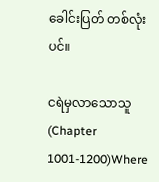ခေါင်းပြတ် တစ်လုံးပင်။

ငရဲမှလာသောသူ (Chapter 1001-1200)Where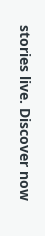stories live. Discover now